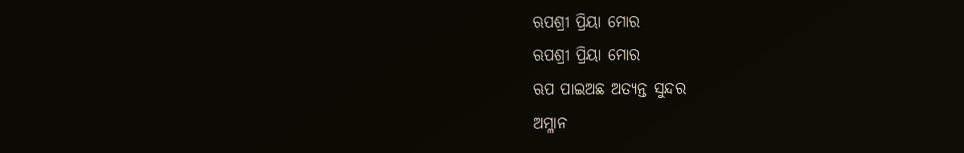ଋପଶ୍ରୀ ପ୍ରିୟା ମୋର
ଋପଶ୍ରୀ ପ୍ରିୟା ମୋର
ଋପ ପାଇଅଛ ଅତ୍ୟନ୍ତ ସୁନ୍ଦର
ଅମ୍ଳାନ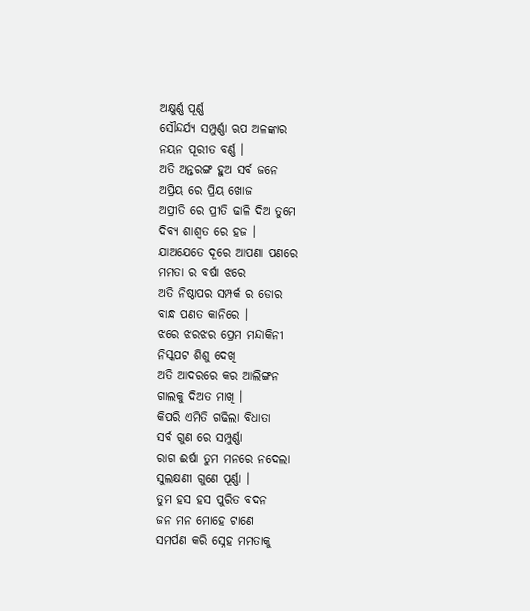ଅକ୍ଷୁର୍ଣ୍ଣ ପୂର୍ଣ୍ଣ
ସୌନ୍ଦର୍ଯ୍ୟ ସମ୍ପୁର୍ଣ୍ଣା ଋପ ଅଳଙ୍କାର
ନୟନ ପୂରୀତ ବର୍ଣ୍ଣ ।
ଅତି ଅନ୍ତରଙ୍ଗ ହୁଅ ସର୍ବ ଜନେ
ଅପ୍ରିୟ ରେ ପ୍ରିୟ ଖୋଜ
ଅପ୍ରୀତି ରେ ପ୍ରୀତି ଢାଳି ଦିଅ ତୁମେ
ଦିବ୍ୟ ଶାଶ୍ଵତ ରେ ହଜ ।
ଯାଅଯେତେ ଦୂରେ ଆପଣା ପଣରେ
ମମତା ର ବର୍ଷା ଝରେ
ଅତି ନିଷ୍ଠାପର ସମ୍ପର୍କ ର ଡୋର
ବାନ୍ଧ ପଣତ କାନିରେ ।
ଝରେ ଝରଝର ପ୍ରେମ ମନ୍ଦାକିନୀ
ନିସ୍କପଟ ଶିଶୁ ଦେଖି
ଅତି ଆଦରରେ କର ଆଲିଙ୍ଗନ
ଗାଲକୁ ଦିଅତ ମାଖି ।
କିପରି ଏମିତି ଗଢିଲା ବିଧାତା
ସର୍ବ ଗୁଣ ରେ ସମ୍ପୁର୍ଣ୍ଣା
ରାଗ ଈର୍ଷା ତୁମ ମନରେ ନଦେଲା
ସୁଲକ୍ଷଣୀ ଗୁଣେ ପୂର୍ଣ୍ଣା ।
ତୁମ ହସ ହସ ପୁରିତ ବଦନ
ଜନ ମନ ମୋହେ ଟାଣେ
ସମର୍ପଣ କରି ସ୍ନେହ ମମତାକୁ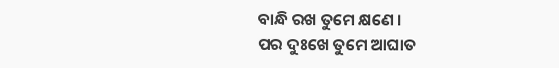ବାନ୍ଧି ରଖ ତୁମେ କ୍ଷଣେ ।
ପର ଦୁଃଖେ ତୁମେ ଆଘାତ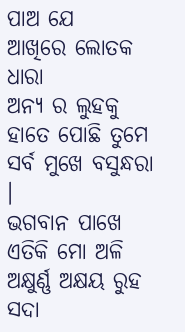ପାଅ ଯେ
ଆଖିରେ ଲୋତକ ଧାରା
ଅନ୍ୟ ର ଲୁହକୁ ହାତେ ପୋଛି ତୁମେ
ସର୍ବ ମୁଖେ ବସୁନ୍ଧରା ।
ଭଗବାନ ପାଖେ ଏତିକି ମୋ ଅଳି
ଅକ୍ଷୁର୍ଣ୍ଣ ଅକ୍ଷୟ ରୁହ
ସଦା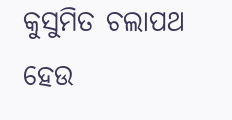କୁସୁମିତ ଚଲାପଥ ହେଉ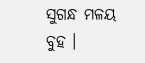ସୁଗନ୍ଧ ମଳୟ ବୁହ ।